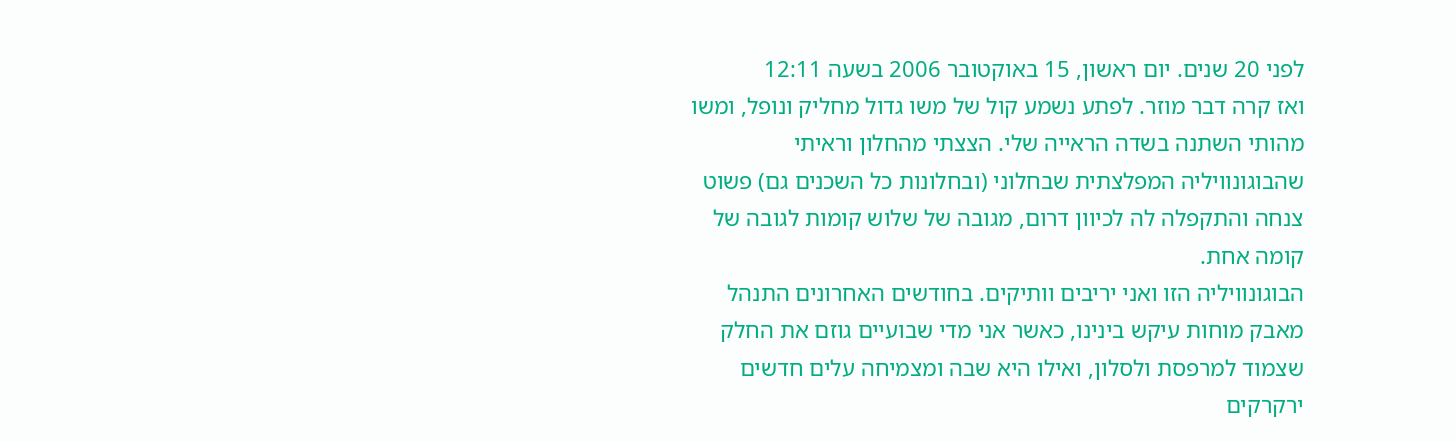לפני 20 שנים. יום ראשון, 15 באוקטובר 2006 בשעה 12:11
ואז קרה דבר מוזר. לפתע נשמע קול של משו גדול מחליק ונופל, ומשו מהותי השתנה בשדה הראייה שלי. הצצתי מהחלון וראיתי שהבוגונוויליה המפלצתית שבחלוני (ובחלונות כל השכנים גם) פשוט צנחה והתקפלה לה לכיוון דרום, מגובה של שלוש קומות לגובה של קומה אחת.
הבוגונוויליה הזו ואני יריבים וותיקים. בחודשים האחרונים התנהל מאבק מוחות עיקש בינינו, כאשר אני מדי שבועיים גוזם את החלק שצמוד למרפסת ולסלון, ואילו היא שבה ומצמיחה עלים חדשים ירקרקים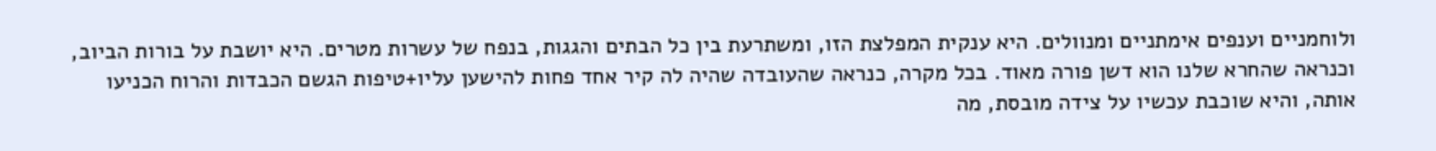ולוחמניים וענפים אימתניים ומנוולים. היא ענקית המפלצת הזו, ומשתרעת בין כל הבתים והגגות, בנפח של עשרות מטרים. היא יושבת על בורות הביוב, וכנראה שהחרא שלנו הוא דשן פורה מאוד. בכל מקרה, כנראה שהעובדה שהיה לה קיר אחד פחות להישען עליו+טיפות הגשם הכבדות והרוח הכניעו אותה, והיא שוכבת עכשיו על צידה מובסת, מה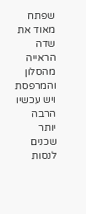שפתח מאוד את שדה הראייה מהסלון והמרפסת ויש עכשיו הרבה יותר שכנים לנסות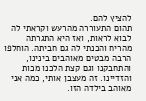להציץ להם.
תהום התעוררה מהרעש וקראתי לה לבוא לראות, ואז היא התגרתה מהריח והכנתי לה גם חביתה. הוחלפו הרבה מבטים מאוהבים בינינו, והתחבקנו וגם קצת הלכנו מכות והזדיינו. זה מעצבן אותי, כמה אני מאוהב בילדה הזו.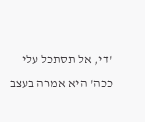'די, אל תסתכל עלי ככה' היא אמרה בעצב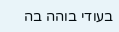בעודי בוהה בה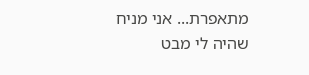מתאפרת... אני מניח שהיה לי מבט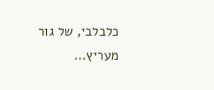כלבלבי, של גור מעריץ...